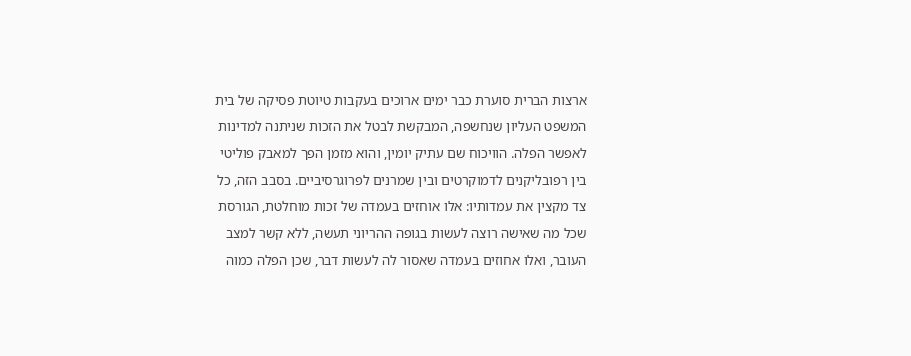ארצות הברית סוערת כבר ימים ארוכים בעקבות טיוטת פסיקה של בית המשפט העליון שנחשפה, המבקשת לבטל את הזכות שניתנה למדינות לאפשר הפלה. הוויכוח שם עתיק יומין, והוא מזמן הפך למאבק פוליטי בין רפובליקנים לדמוקרטים ובין שמרנים לפרוגרסיביים. בסבב הזה, כל צד מקצין את עמדותיו: אלו אוחזים בעמדה של זכות מוחלטת, הגורסת שכל מה שאישה רוצה לעשות בגופה ההריוני תעשה, ללא קשר למצב העובר, ואלו אחוזים בעמדה שאסור לה לעשות דבר, שכן הפלה כמוה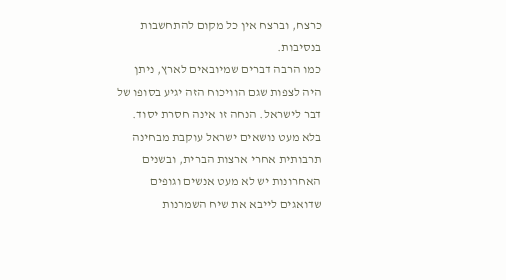כרצח, וברצח אין כל מקום להתחשבות בנסיבות.
כמו הרבה דברים שמיובאים לארץ, ניתן היה לצפות שגם הוויכוח הזה יגיע בסופו של דבר לישראל. הנחה זו אינה חסרת יסוד. בלא מעט נושאים ישראל עוקבת מבחינה תרבותית אחרי ארצות הברית, ובשנים האחרונות יש לא מעט אנשים וגופים שדואגים לייבא את שיח השמרנות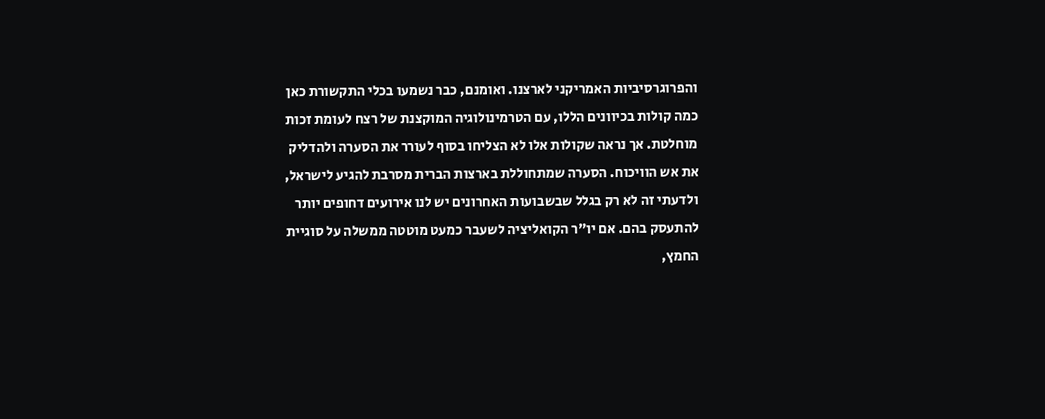והפרוגרסיביות האמריקני לארצנו. ואומנם, כבר נשמעו בכלי התקשורת כאן כמה קולות בכיוונים הללו, עם הטרמינולוגיה המוקצנת של רצח לעומת זכות מוחלטת. אך נראה שקולות אלו לא הצליחו בסוף לעורר את הסערה ולהדליק את אש הוויכוח. הסערה שמתחוללת בארצות הברית מסרבת להגיע לישראל, ולדעתי זה לא רק בגלל שבשבועות האחרונים יש לנו אירועים דחופים יותר להתעסק בהם. אם יו"ר הקואליציה לשעבר כמעט מוטטה ממשלה על סוגיית החמץ,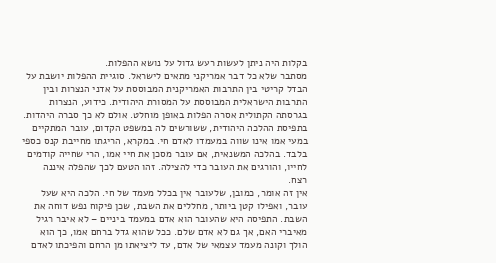בקלות היה ניתן לעשות רעש גדול על נושא ההפלות.
מסתבר שלא כל דבר אמריקני מתאים לישראל. סוגיית ההפלות יושבת על הבדל קריטי בין התרבות האמריקנית המבוססת על אדני הנצרות ובין התרבות הישראלית המבוססת על המסורת היהודית. כידוע, הנצרות בגרסתה הקתולית אסרה הפלות באופן מוחלט. אולם לא כך סברה היהדות. בתפיסת ההלכה היהודית, ששורשים לה במשפט הקדום, עובר המתקיים במעי אמו אינו שווה במעמדו לאדם חי. במקרא, הריגתו מחייבת קנס כספי בלבד. בהלכה המשנאית, אם עובר מסכן את חיי אמו, הרי שחייה קודמים לחייו, והורגים את העובר כדי להצילה. זהו הטעם לכך שהפלה איננה רצח.
אין זה אומר, כמובן, שלעובר אין בכלל מעמד של חי. הלכה היא שעל עובר, ואפילו קטן ביותר, מחללים את השבת, שכן פיקוח נפש דוחה את השבת. התפיסה היא שהעובר הוא אדם במעמד ביניים – לא איבר רגיל מאיברי האם, אך גם לא אדם שלם. ככל שהוא גדל ברחם אמו, כך הוא הולך וקונה מעמד עצמאי של אדם, עד ליציאתו מן הרחם והפיכתו לאדם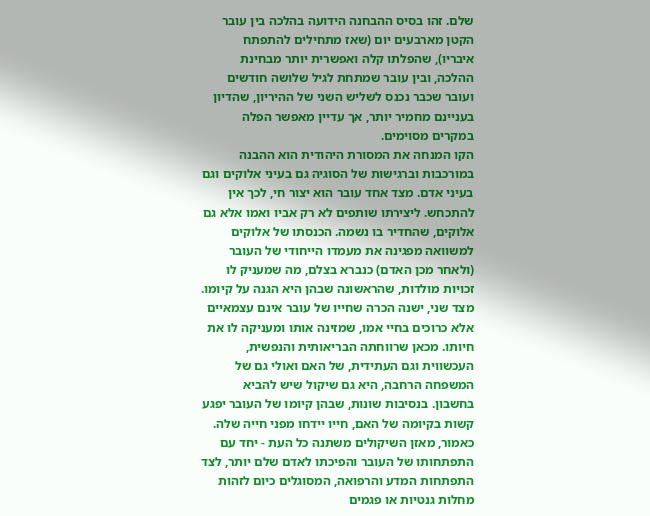שלם. זהו בסיס ההבחנה הידועה בהלכה בין עובר הקטן מארבעים יום (שאז מתחילים להתפתח איבריו), שהפלתו קלה ואפשרית יותר מבחינת ההלכה, ובין עובר שמתחת לגיל שלושה חודשים ועובר שכבר נכנס לשליש השני של ההיריון, שהדיון בעניינם מחמיר יותר, אך עדיין מאפשר הפלה במקרים מסוימים.
הקו המנחה את המסורת היהודית הוא ההבנה במורכבות וברגישות של הסוגיה גם בעיני אלוקים וגם בעיני אדם. מצד אחד עובר הוא יצור חי, לכך אין להתכחש. ליצירתו שותפים לא רק אביו ואמו אלא גם אלוקים, שהחדיר בו נשמה. הכנסתו של אלוקים למשוואה מפגינה את מעמדו הייחודי של העובר (ולאחר מכן האדם) כנברא בצלם, מה שמעניק לו זכויות מולדות, שהראשונה שבהן היא הגנה על קיומו. מצד שני, ישנה הכרה שחייו של עובר אינם עצמאיים אלא כרוכים בחיי אמו, שמזינה אותו ומעניקה לו את חיותו. מכאן שרווחתה הבריאותית והנפשית, העכשווית וגם העתידית, של האם ואולי גם של המשפחה הרחבה, היא גם שיקול שיש להביא בחשבון. בנסיבות שונות, שבהן קיומו של העובר יפגע קשות בקיומה של האם, חייו יידחו מפני חייה שלה.
כאמור, מאזן השיקולים משתנה כל העת - יחד עם התפתחותו של העובר והפיכתו לאדם שלם יותר, לצד התפתחות המדע והרפואה, המסוגלים כיום לזהות מחלות גנטיות או פגמים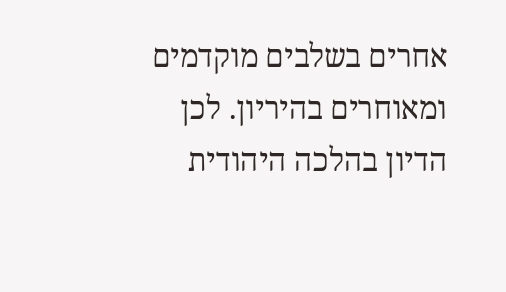אחרים בשלבים מוקדמים ומאוחרים בהיריון. לכן הדיון בהלכה היהודית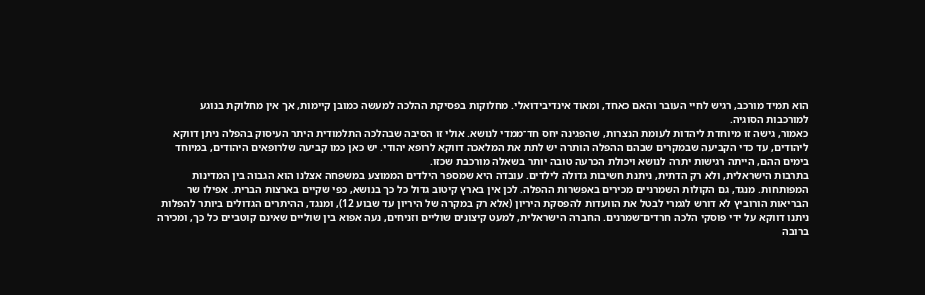הוא תמיד מורכב, רגיש לחיי העובר והאם כאחד, ומאוד אינדיבידואלי. מחלוקות בפסיקת ההלכה למעשה כמובן קיימות, אך אין מחלוקת בנוגע למורכבות הסוגיה.
כאמור, גישה זו מיוחדת ליהדות לעומת הנצרות, שהפגינה יחס חד־ממדי לנושא. אולי זו הסיבה שבהלכה התלמודית היתר העיסוק בהפלה ניתן דווקא ליהודים, עד כדי הקביעה שבמקרים שבהם ההפלה הותרה יש לתת את המלאכה דווקא לרופא יהודי. יש כאן כמו קביעה שלרופאים היהודים, במיוחד בימים ההם, הייתה רגישות יתרה לנושא ויכולת הכרעה טובה יותר בשאלה מורכבת שכזו.
בתרבות הישראלית, ולא רק הדתית, ניתנת חשיבות גדולה לילדים. עובדה היא שמספר הילדים הממוצע במשפחה אצלנו הוא הגבוה בין המדינות המפותחות. מנגד, גם הקולות השמרניים מכירים באפשרות ההפלה. לכן אין בארץ קיטוב גדול כל כך בנושא, כפי שקיים בארצות הברית. אפילו שר הבריאות הורוביץ לא דורש לגמרי לבטל את הוועדות להפסקת היריון (אלא רק במקרה של היריון עד שבוע 12), ומנגד, ההיתרים הגדולים ביותר להפלות ניתנו דווקא על ידי פוסקי הלכה חרדים־שמרנים. החברה הישראלית, למעט קיצונים שוליים וזניחים, נעה אפוא בין שוליים שאינם קוטביים כל כך, ומכירה ברובה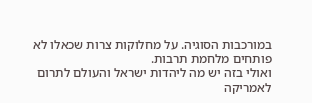במורכבות הסוגיה. על מחלוקות צרות שכאלו לא פותחים מלחמת תרבות.
ואולי בזה יש מה ליהדות ישראל והעולם לתרום לאמריקה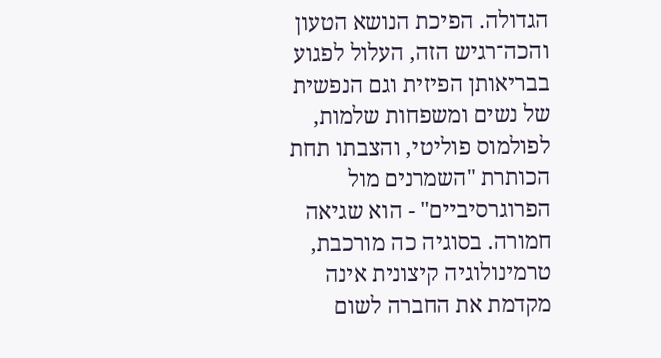הגדולה. הפיכת הנושא הטעון והכה־רגיש הזה, העלול לפגוע בבריאותן הפיזית וגם הנפשית של נשים ומשפחות שלמות, לפולמוס פוליטי, והצבתו תחת הכותרת "השמרנים מול הפרוגרסיביים" - הוא שגיאה חמורה. בסוגיה כה מורכבת, טרמינולוגיה קיצונית אינה מקדמת את החברה לשום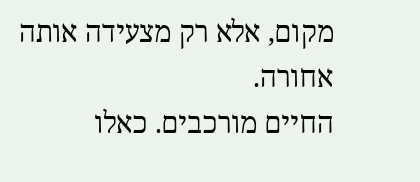מקום, אלא רק מצעידה אותה אחורה.
החיים מורכבים. כאלו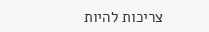צריכות להיות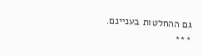גם ההחלטות בעניינם.
***